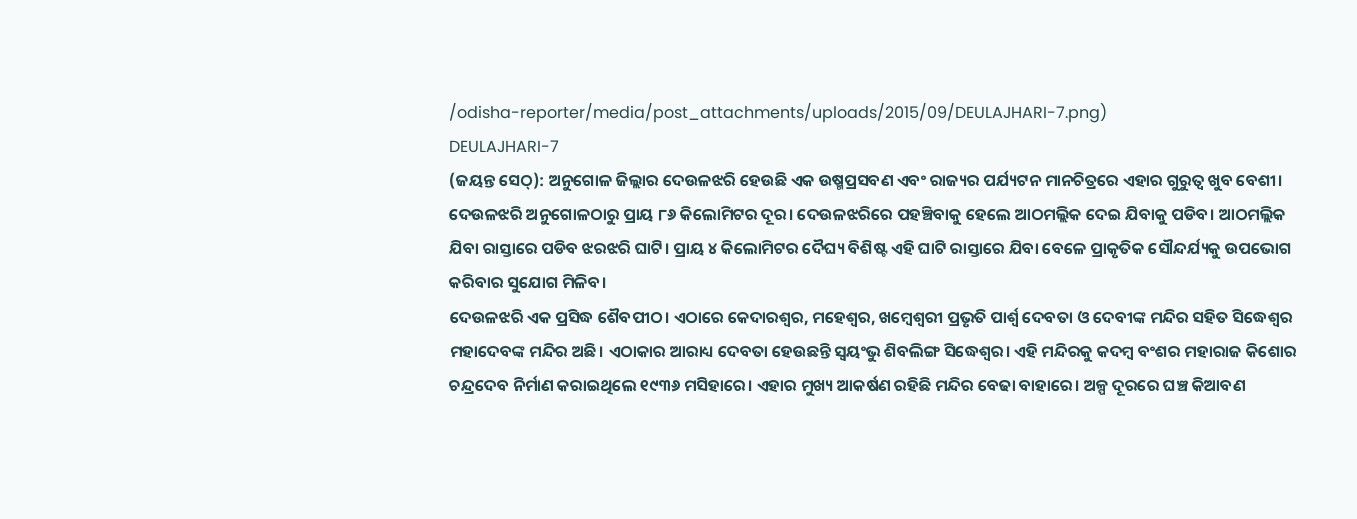/odisha-reporter/media/post_attachments/uploads/2015/09/DEULAJHARI-7.png)
DEULAJHARI-7
(ଜୟନ୍ତ ସେଠ୍): ଅନୁଗୋଳ ଜିଲ୍ଲାର ଦେଉଳଝରି ହେଉଛି ଏକ ଉଷ୍ମପ୍ରସବଣ ଏବଂ ରାଜ୍ୟର ପର୍ଯ୍ୟଟନ ମାନଚିତ୍ରରେ ଏହାର ଗୁରୁତ୍ୱ ଖୁବ ବେଶୀ। ଦେଉଳଝରି ଅନୁଗୋଳଠାରୁ ପ୍ରାୟ ୮୬ କିଲୋମିଟର ଦୂର। ଦେଉଳଝରିରେ ପହଞ୍ଚିବାକୁ ହେଲେ ଆଠମଲ୍ଲିକ ଦେଇ ଯିବାକୁ ପଡିବ। ଆଠମଲ୍ଲିକ ଯିବା ରାସ୍ତାରେ ପଡିବ ଝରଝରି ଘାଟି। ପ୍ରାୟ ୪ କିଲୋମିଟର ଦୈଘ୍ୟ ବିଶିଷ୍ଟ ଏହି ଘାଟି ରାସ୍ତାରେ ଯିବା ବେଳେ ପ୍ରାକୃତିକ ସୌନ୍ଦର୍ଯ୍ୟକୁ ଉପଭୋଗ କରିବାର ସୁଯୋଗ ମିଳିବ।
ଦେଉଳଝରି ଏକ ପ୍ରସିଦ୍ଧ ଶୈବପୀଠ। ଏଠାରେ କେଦାରଶ୍ୱର, ମହେଶ୍ୱର, ଖମ୍ବେଶ୍ୱରୀ ପ୍ରଭୃତି ପାର୍ଶ୍ୱ ଦେବତା ଓ ଦେବୀଙ୍କ ମନ୍ଦିର ସହିତ ସିଦ୍ଧେଶ୍ୱର ମହାଦେବଙ୍କ ମନ୍ଦିର ଅଛି। ଏଠାକାର ଆରାଧ୍ୟ ଦେବତା ହେଉଛନ୍ତି ସ୍ୱୟଂଭୁ ଶିବଲିଙ୍ଗ ସିଦ୍ଧେଶ୍ୱର। ଏହି ମନ୍ଦିରକୁ କଦମ୍ବ ବଂଶର ମହାରାଜ କିଶୋର ଚନ୍ଦ୍ରଦେବ ନିର୍ମାଣ କରାଇଥିଲେ ୧୯୩୬ ମସିହାରେ। ଏହାର ମୁଖ୍ୟ ଆକର୍ଷଣ ରହିଛି ମନ୍ଦିର ବେଢା ବାହାରେ। ଅଳ୍ପ ଦୂରରେ ଘଞ୍ଚ କିଆବଣ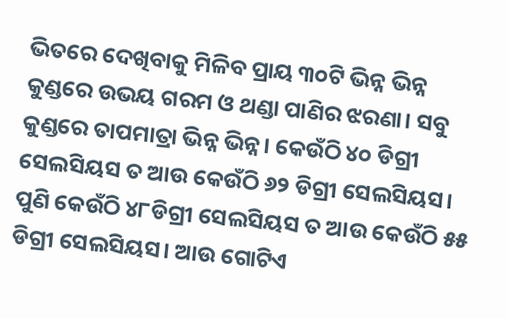ଭିତରେ ଦେଖିବାକୁ ମିଳିବ ପ୍ରାୟ ୩୦ଟି ଭିନ୍ନ ଭିନ୍ନ କୁଣ୍ଡରେ ଉଭୟ ଗରମ ଓ ଥଣ୍ଡା ପାଣିର ଝରଣା। ସବୁ କୁଣ୍ଡରେ ତାପମାତ୍ରା ଭିନ୍ନ ଭିନ୍ନ। କେଉଁଠି ୪୦ ଡିଗ୍ରୀ ସେଲସିୟସ ତ ଆଉ କେଉଁଠି ୬୨ ଡିଗ୍ରୀ ସେଲସିୟସ। ପୁଣି କେଉଁଠି ୪୮ଡିଗ୍ରୀ ସେଲସିୟସ ତ ଆଉ କେଉଁଠି ୫୫ ଡିଗ୍ରୀ ସେଲସିୟସ। ଆଉ ଗୋଟିଏ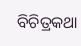ବିଚିତ୍ରକଥା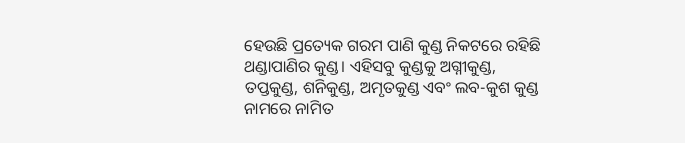ହେଉଛି ପ୍ରତ୍ୟେକ ଗରମ ପାଣି କୁଣ୍ଡ ନିକଟରେ ରହିଛି ଥଣ୍ଡାପାଣିର କୁଣ୍ଡ। ଏହିସବୁ କୁଣ୍ଡକୁ ଅଗ୍ନୀକୁଣ୍ଡ, ତପ୍ତକୁଣ୍ଡ, ଶନିକୁଣ୍ଡ, ଅମୃତକୁଣ୍ଡ ଏବଂ ଲବ-କୁଶ କୁଣ୍ଡ ନାମରେ ନାମିତ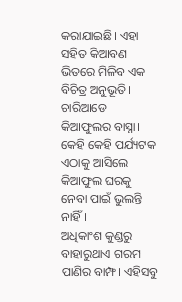କରାଯାଇଛି। ଏହା ସହିତ କିଆବଣ ଭିତରେ ମିଳିବ ଏକ ବିଚିତ୍ର ଅନୁଭୂତି। ଚାରିଆଡେ କିଆଫୁଲର ବାସ୍ନା। କେହି କେହି ପର୍ଯ୍ୟଟକ ଏଠାକୁ ଆସିଲେ କିଆଫୁଲ ଘରକୁ ନେବା ପାଇଁ ଭୁଲନ୍ତି ନାହିଁ।
ଅଧିକାଂଶ କୁଣ୍ଡରୁ ବାହାରୁଥାଏ ଗରମ ପାଣିର ବାମ୍ଫ। ଏହିସବୁ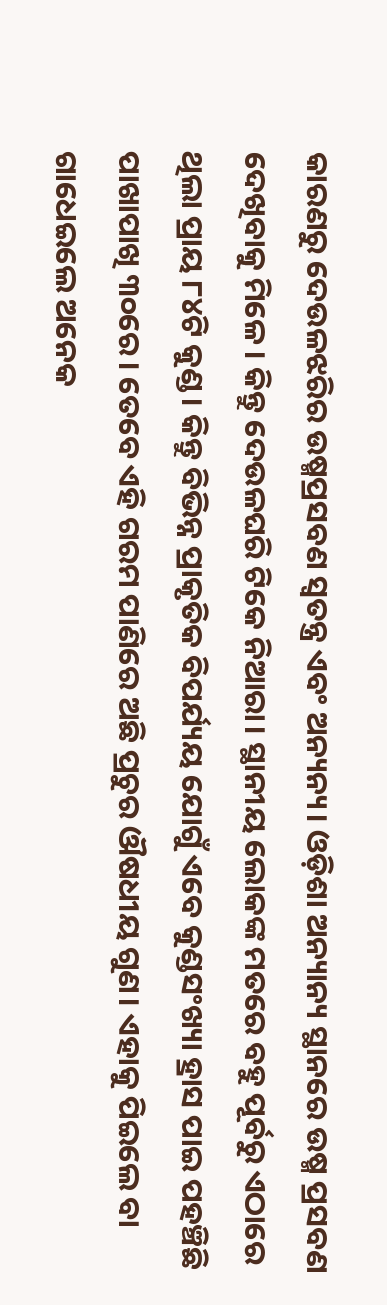କାରଣରୁ ଦେଉଳଝରିର ଉଷ୍ମପ୍ରସବଣ ସ୍ୱତନ୍ତ୍ର ଏବଂ ଅନ୍ୟନ୍ୟ। ଓଡ଼ିଶା ଅନ୍ୟାନ୍ୟ ସ୍ଥାନରେ ଉଷ୍ମ ପ୍ରସବଣ ଦେଖିବାକୁ ମିଳେ। କିନ୍ତୁ ଦେଉଳଘରି ଟିକେ ନିଆରା। ସ୍ଥାନୀୟ ଲୋକଙ୍କ ମତରେ ବହୁ ପୂର୍ବରୁ ଏଠାରେ ଥିଲା ପ୍ରାୟ ୮୪ଟି କୁଣ୍ଡ। କିନ୍ତୁ ବିଭିନ୍ନ ପ୍ରାକୃତିକ ବିପର୍ଯ୍ୟୟ ଯୋଗୁଁ ଏବେ କୁଣ୍ଡସଂଖ୍ୟା ହ୍ରାସ ପାଇ ପହଞ୍ଚିଛି ପାଖାପାଖି ୩୦ରେ। ତେବେ ଏହି ଗରମ ପାଣିରେ ଅଛି ପ୍ରଚୁର ଔଷଧୀୟ ଗୁଣ। ଏହାକୁ ପିଇଲେ ବା ଗାଧେଇଲେ ଅନେକ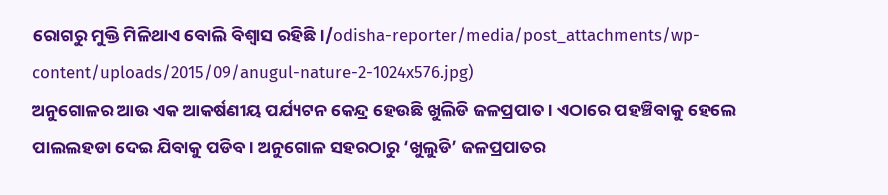ରୋଗରୁ ମୁକ୍ତି ମିଳିଥାଏ ବୋଲି ବିଶ୍ୱାସ ରହିଛି।/odisha-reporter/media/post_attachments/wp-content/uploads/2015/09/anugul-nature-2-1024x576.jpg)
ଅନୁଗୋଳର ଆଉ ଏକ ଆକର୍ଷଣୀୟ ପର୍ଯ୍ୟଟନ କେନ୍ଦ୍ର ହେଉଛି ଖୁଲିଡି ଜଳପ୍ରପାତ। ଏଠାରେ ପହଞ୍ଚିବାକୁ ହେଲେ ପାଲଲହଡା ଦେଇ ଯିବାକୁ ପଡିବ। ଅନୁଗୋଳ ସହରଠାରୁ ‘ଖୁଲୁଡି’ ଜଳପ୍ରପାତର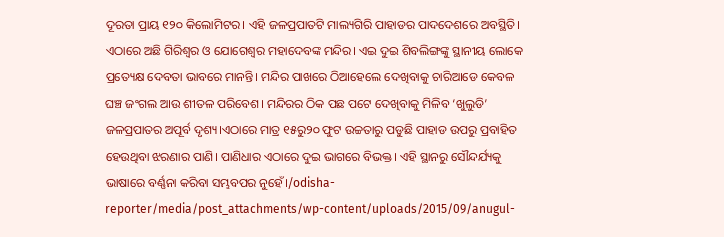ଦୂରତା ପ୍ରାୟ ୧୨୦ କିଲୋମିଟର। ଏହି ଜଳପ୍ରପାତଟି ମାଲ୍ୟଗିରି ପାହାଡର ପାଦଦେଶରେ ଅବସ୍ଥିତି। ଏଠାରେ ଅଛି ଗିରିଶ୍ୱର ଓ ଯୋଗେଶ୍ୱର ମହାଦେବଙ୍କ ମନ୍ଦିର। ଏଇ ଦୁଇ ଶିବଲିଙ୍ଗଙ୍କୁ ସ୍ଥାନୀୟ ଲୋକେ ପ୍ରତ୍ୟେକ୍ଷ ଦେବତା ଭାବରେ ମାନନ୍ତି। ମନ୍ଦିର ପାଖରେ ଠିଆହେଲେ ଦେଖିବାକୁ ଚାରିଆଡେ କେବଳ ଘଞ୍ଚ ଜଂଗଲ ଆଉ ଶୀତଳ ପରିବେଶ। ମନ୍ଦିରର ଠିକ ପଛ ପଟେ ଦେଖିବାକୁ ମିଳିବ ‘ଖୁଲୁଡି’ ଜଳପ୍ରପାତର ଅପୂର୍ବ ଦୃଶ୍ୟ।ଏଠାରେ ମାତ୍ର ୧୫ରୁ୨୦ ଫୁଟ ଉଚ୍ଚତାରୁ ପଡୁଛି ପାହାଡ ଉପରୁ ପ୍ରବାହିତ ହେଉଥିବା ଝରଣାର ପାଣି। ପାଣିଧାର ଏଠାରେ ଦୁଇ ଭାଗରେ ବିଭକ୍ତ। ଏହି ସ୍ଥାନରୁ ସୌନ୍ଦର୍ଯ୍ୟକୁ ଭାଷାରେ ବର୍ଣ୍ଣନା କରିବା ସମ୍ଭବପର ନୁହେଁ।/odisha-reporter/media/post_attachments/wp-content/uploads/2015/09/anugul-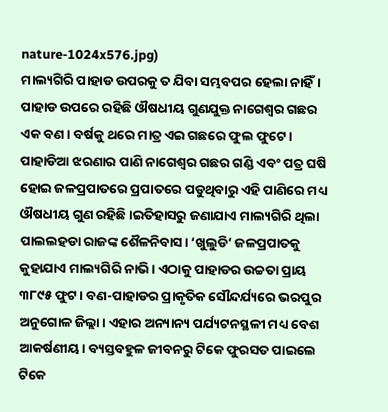nature-1024x576.jpg)
ମାଲ୍ୟଗିରି ପାହାଡ ଉପରକୁ ତ ଯିବା ସମ୍ଭବପର ହେଲା ନାହିଁ। ପାହାଡ ଉପରେ ରହିଛି ଔଷଧୀୟ ଗୁଣଯୁକ୍ତ ନାଗେଶ୍ୱର ଗଛର ଏକ ବଣ। ବର୍ଷକୁ ଥରେ ମାତ୍ର ଏଇ ଗଛରେ ଫୁଲ ଫୁଟେ। ପାହାଡିଆ ଝରଣାର ପାଣି ନାଗେଶ୍ୱର ଗଛର ଗଣ୍ଡି ଏବଂ ପତ୍ର ଘଷି ହୋଇ ଜଳପ୍ରପାତରେ ପ୍ରପାତରେ ପଡୁଥିବାରୁ ଏହି ପାଣିରେ ମଧ୍ୟ ଔଷଧୀୟ ଗୁଣ ରହିଛି।ଇତିହାସରୁ ଜଣାଯାଏ ମାଲ୍ୟଗିରି ଥିଲା ପାଲଲହଡା ରାଜଙ୍କ ଶୈଳନିବାସ। ‘ଖୁଲୁଡି’ ଜଳପ୍ରପାତକୁ କୁହାଯାଏ ମାଲ୍ୟଗିରି ନାଭି। ଏଠାକୁ ପାହାଡର ଉଚ୍ଚତା ପ୍ରାୟ ୩୮୯୫ ଫୁଟ। ବଣ-ପାହାଡର ପ୍ରାକୃତିକ ସୌନ୍ଦର୍ଯ୍ୟରେ ଭରପୁର ଅନୁଗୋଳ ଜିଲ୍ଲା। ଏହାର ଅନ୍ୟାନ୍ୟ ପର୍ଯ୍ୟଟନସ୍ଥଳୀ ମଧ୍ୟ ବେଶ ଆକର୍ଷଣୀୟ। ବ୍ୟସ୍ତବହୁଳ ଜୀବନରୁ ଟିକେ ଫୁରସତ ପାଇଲେ ଟିକେ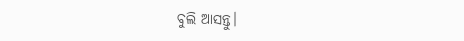ବୁଲି ଆସନ୍ତୁ।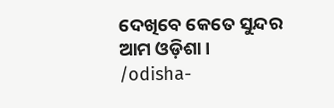ଦେଖିବେ କେତେ ସୁନ୍ଦର ଆମ ଓଡ଼ିଶା।
/odisha-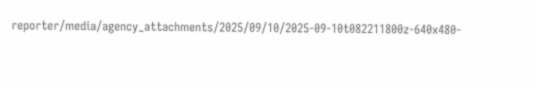reporter/media/agency_attachments/2025/09/10/2025-09-10t082211800z-640x480-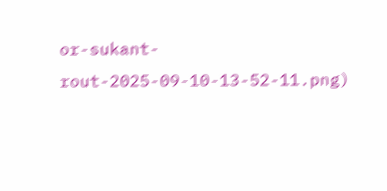or-sukant-rout-2025-09-10-13-52-11.png)